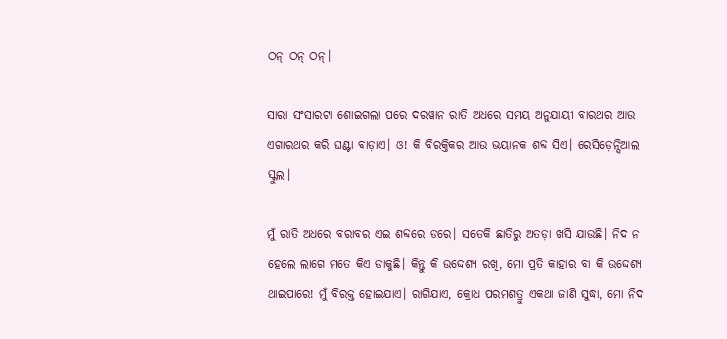ଠନ୍‌ ଠନ୍‌ ଠନ୍‌।

ସାରା ସଂସାରଟା ଶୋଇଗଲା ପରେ ଦରୱାନ ରାତି ଅଧରେ ସମୟ ଅନୁଯାୟୀ ବାରଥର ଆଉ ଏଗାରଥର କରି ଘଣ୍ଟା ବାଡ଼ାଏ। ଓ! କି ବିରକ୍ତିକର ଆଉ ଭୟାନକ ଶବ୍ଦ ସିଏ। ରେସିଡ଼େନ୍ସିଆଲ ସ୍କୁଲ।

ମୁଁ ରାତି ଅଧରେ ବରାବର ଏଇ ଶବ୍ଦରେ ଡରେ। ସତେକି ଛାତିରୁ ଅତଡ଼ା ଖସି ଯାଉଛି। ନିଦ ନ ହେଲେ ଲାଗେ ମତେ କିଏ ଡାକୁଛି। କିନ୍ତୁ କି ଉଦ୍ଦେଶ୍ୟ ରଖି, ମୋ ପ୍ରତି କାହାର ବା କି ଉଦ୍ଦେଶ୍ୟ ଥାଇପାରେ! ମୁଁ ବିରକ୍ତ ହୋଇଯାଏ। ରାଗିଯାଏ, କ୍ରୋଧ ପରମଶତ୍ରୁ ଏକଥା ଜାଣି ସୁଦ୍ଧା, ମୋ ନିଦ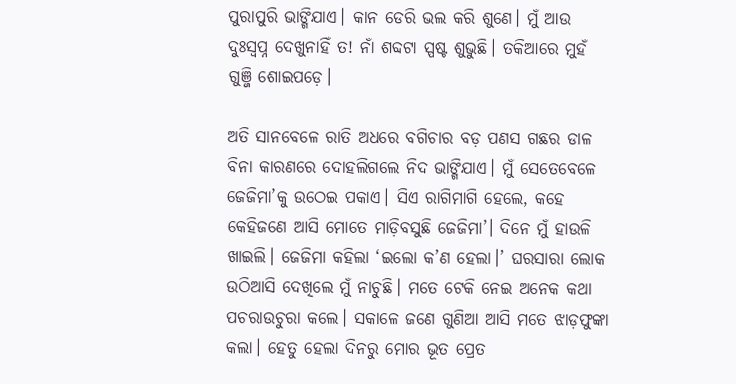ପୁରାପୁରି ଭାଙ୍ଗିଯାଏ। କାନ ଡେରି ଭଲ କରି ଶୁଣେ। ମୁଁ ଆଉ ଦୁଃସ୍ବପ୍ନ ଦେଖୁନାହିଁ ତ! ନାଁ ଶବ୍ଦଟା ସ୍ପଷ୍ଟ ଶୁଭୁଛି। ତକିଆରେ ମୁହଁ ଗୁଞ୍ଜି ଶୋଇପଡ଼େ।

ଅତି ସାନବେଳେ ରାତି ଅଧରେ ବଗିଚାର ବଡ଼ ପଣସ ଗଛର ଡାଳ ବିନା କାରଣରେ ଦୋହଲିଗଲେ ନିଦ ଭାଙ୍ଗିଯାଏ। ମୁଁ ସେତେବେଳେ ଜେଜିମା’କୁ ଉଠେଇ ପକାଏ। ସିଏ ରାଗିମାଗି ହେଲେ, କହେ କେହିଜଣେ ଆସି ମୋତେ ମାଡ଼ିବସୁଛି ଜେଜିମା’। ଦିନେ ମୁଁ ହାଉଳି ଖାଇଲି। ଜେଜିମା କହିଲା ‘ଇଲୋ କ’ଣ ହେଲା।’ ଘରସାରା ଲୋକ ଉଠିଆସି ଦେଖିଲେ ମୁଁ ନାଚୁଛି। ମତେ ଟେକି ନେଇ ଅନେକ କଥା ପଚରାଉଚୁରା କଲେ। ସକାଳେ ଜଣେ ଗୁଣିଆ ଆସି ମତେ ଝାଡ଼ଫୁଙ୍କା କଲା। ହେତୁ ହେଲା ଦିନରୁ ମୋର ଭୂତ ପ୍ରେତ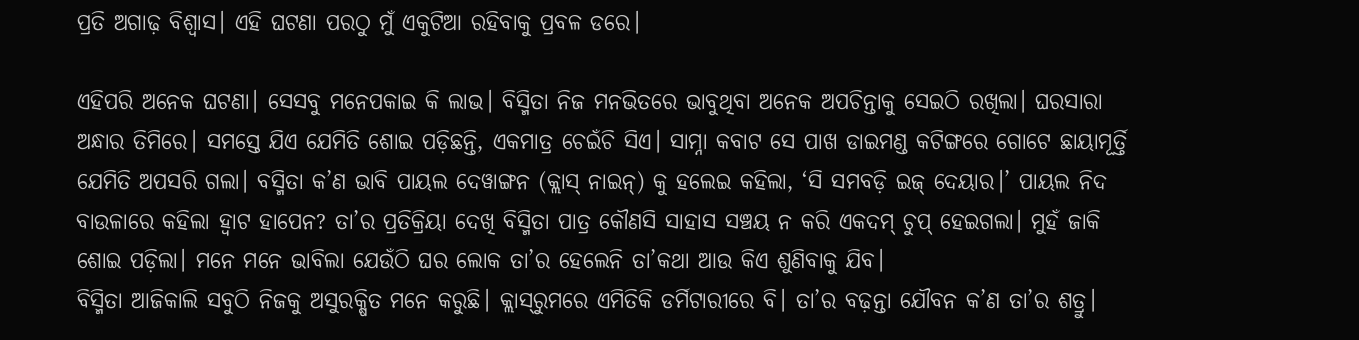ପ୍ରତି ଅଗାଢ଼ ବିଶ୍ବାସ। ଏହି ଘଟଣା ପରଠୁ ମୁଁ ଏକୁଟିଆ ରହିବାକୁ ପ୍ରବଳ ଡରେ।

ଏହିପରି ଅନେକ ଘଟଣା। ସେସବୁ ମନେପକାଇ କି ଲାଭ। ବିସ୍ମିତା ନିଜ ମନଭିତରେ ଭାବୁଥିବା ଅନେକ ଅପଚିନ୍ତାକୁ ସେଇଠି ରଖିଲା। ଘରସାରା ଅନ୍ଧାର ତିମିରେ। ସମସ୍ତେ ଯିଏ ଯେମିତି ଶୋଇ ପଡ଼ିଛନ୍ତି, ଏକମାତ୍ର ଚେଇଁଚି ସିଏ। ସାମ୍ନା କବାଟ ସେ ପାଖ ଡାଇମଣ୍ଡ କଟିଙ୍ଗରେ ଗୋଟେ ଛାୟାମୂର୍ତ୍ତି ଯେମିତି ଅପସରି ଗଲା। ବସ୍ମିତା କ’ଣ ଭାବି ପାୟଲ ଦେୱାଙ୍ଗନ (କ୍ଲାସ୍‌ ନାଇନ୍‌) କୁ ହଲେଇ କହିଲା, ‘ସି ସମବଡ଼ି ଇଜ୍‌ ଦେୟାର।’ ପାୟଲ ନିଦ ବାଉଳାରେ କହିଲା ହ୍ବାଟ ହାପେନ? ତା’ର ପ୍ରତିକ୍ରିୟା ଦେଖି ବିସ୍ମିତା ପାତ୍ର କୌଣସି ସାହାସ ସଞ୍ଚୟ ନ କରି ଏକଦମ୍‌ ଚୁପ୍‌ ହେଇଗଲା। ମୁହଁ ଜାକି ଶୋଇ ପଡ଼ିଲା। ମନେ ମନେ ଭାବିଲା ଯେଉଁଠି ଘର ଲୋକ ତା’ର ହେଲେନି ତା’କଥା ଆଉ କିଏ ଶୁଣିବାକୁ ଯିବ।
ବିସ୍ମିତା ଆଜିକାଲି ସବୁଠି ନିଜକୁ ଅସୁରକ୍ଷିତ ମନେ କରୁଛି। କ୍ଲାସ୍‌ରୁମରେ ଏମିତିକି ଡର୍ମିଟାରୀରେ ବି। ତା’ର ବଢ଼ନ୍ତା ଯୌବନ କ’ଣ ତା’ର ଶତ୍ରୁ।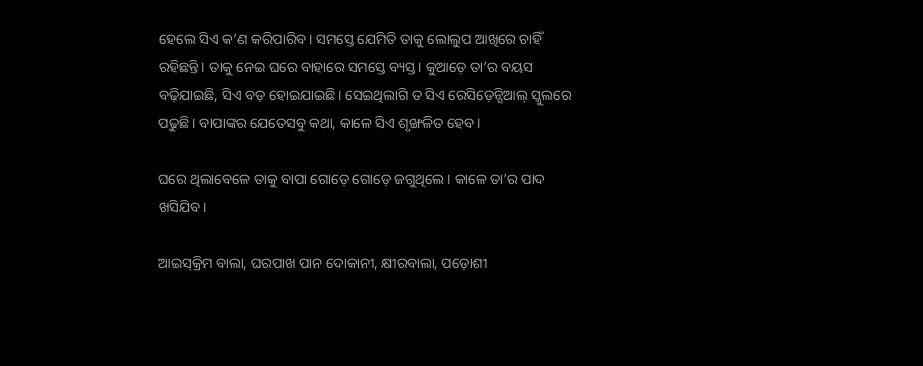ହେଲେ ସିଏ କ’ଣ କରିପାରିବ। ସମସ୍ତେ ଯେମିତି ତାକୁ ଲୋଲୁପ ଆଖିରେ ଚାହିଁ ରହିଛନ୍ତି। ତାକୁ ନେଇ ଘରେ ବାହାରେ ସମସ୍ତେ ବ୍ୟସ୍ତ। କୁଆଡ଼େ ତା’ର ବୟସ ବଢ଼ିଯାଇଛି, ସିଏ ବଡ଼ ହୋଇଯାଇଛି। ସେଇଥିଲାଗି ତ ସିଏ ରେସିଡ଼େନ୍ସିଆଲ୍‌ ସ୍କୁଲରେ ପଢୁଛି। ବାପାଙ୍କର ଯେତେସବୁ କଥା, କାଳେ ସିଏ ଶୃଙ୍ଖଳିତ ହେବ।

ଘରେ ଥିଲାବେଳେ ତାକୁ ବାପା ଗୋଡ଼େ ଗୋଡ଼େ ଜଗୁଥିଲେ। କାଳେ ତା’ର ପାଦ ଖସିଯିବ।

ଆଇସ୍‌କ୍ରିମ ବାଲା, ଘରପାଖ ପାନ ଦୋକାନୀ, କ୍ଷୀରବାଲା, ପଡ଼ୋଶୀ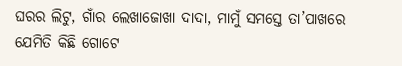ଘରର ଲିଟୁ, ଗାଁର ଲେଖାଜୋଖା ଦାଦା, ମାମୁଁ ସମସ୍ତେ ତା’ପାଖରେ ଯେମିତି କିଛି ଗୋଟେ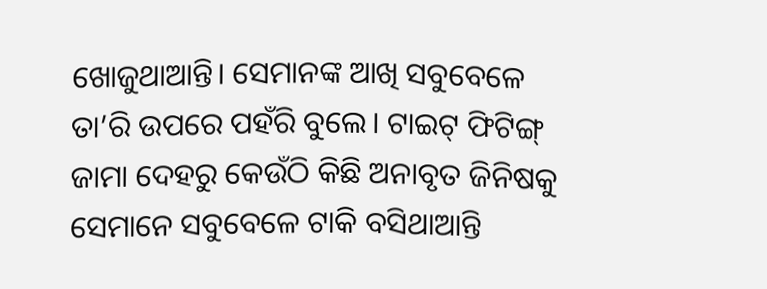ଖୋଜୁଥାଆନ୍ତି। ସେମାନଙ୍କ ଆଖି ସବୁବେଳେ ତା’ରି ଉପରେ ପହଁରି ବୁଲେ। ଟାଇଟ୍‌ ଫିଟିଙ୍ଗ୍‌ ଜାମା ଦେହରୁ କେଉଁଠି କିଛି ଅନାବୃତ ଜିନିଷକୁ ସେମାନେ ସବୁବେଳେ ଟାକି ବସିଥାଆନ୍ତି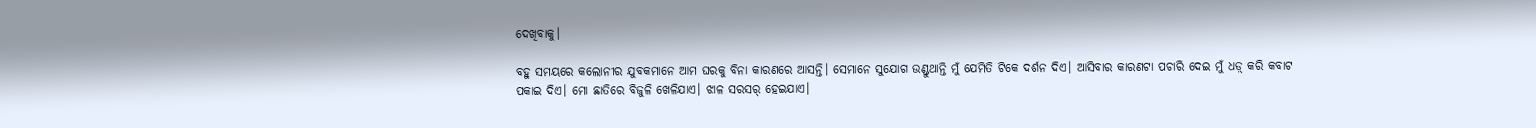ଦେଖିବାକୁ।

ବହୁ ସମୟରେ କଲୋନୀର ଯୁବକମାନେ ଆମ ଘରକୁ ବିନା କାରଣରେ ଆସନ୍ତି। ସେମାନେ ସୁଯୋଗ ଉଣ୍ଡୁଥାନ୍ତି ମୁଁ ଯେମିତି ଟିକେ ଦର୍ଶନ ଦିଏ। ଆସିବାର କାରଣଟା ପଚାରି ଦେଇ ମୁଁ ଧଡ଼୍ କରି କବାଟ ପକାଇ ଦିଏ। ମୋ ଛାତିରେ ବିଜୁଳି ଖେଳିଯାଏ। ଝାଳ ସରସର୍‌ ହେଇଯାଏ।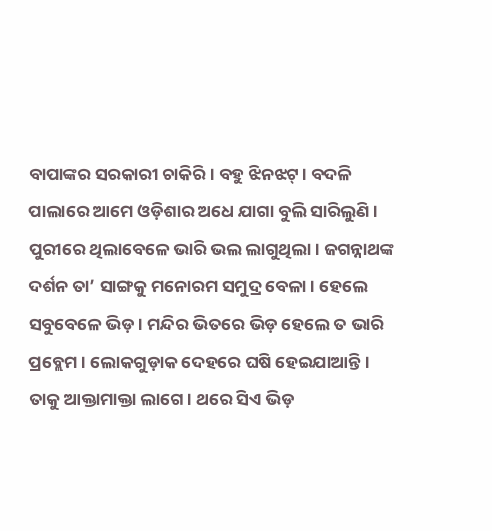ବାପାଙ୍କର ସରକାରୀ ଚାକିରି। ବହୁ ଝିନଝଟ୍‌। ବଦଳି ପାଲାରେ ଆମେ ଓଡ଼ିଶାର ଅଧେ ଯାଗା ବୁଲି ସାରିଲୁଣି। ପୁରୀରେ ଥିଲାବେଳେ ଭାରି ଭଲ ଲାଗୁଥିଲା। ଜଗନ୍ନାଥଙ୍କ ଦର୍ଶନ ତା’ ସାଙ୍ଗକୁ ମନୋରମ ସମୁଦ୍ର ବେଳା। ହେଲେ ସବୁବେଳେ ଭିଡ଼। ମନ୍ଦିର ଭିତରେ ଭିଡ଼ ହେଲେ ତ ଭାରି ପ୍ରବ୍ଲେମ। ଲୋକଗୁଡ଼ାକ ଦେହରେ ଘଷି ହେଇଯାଆନ୍ତି। ତାକୁ ଆକ୍ତାମାକ୍ତା ଲାଗେ। ଥରେ ସିଏ ଭିଡ଼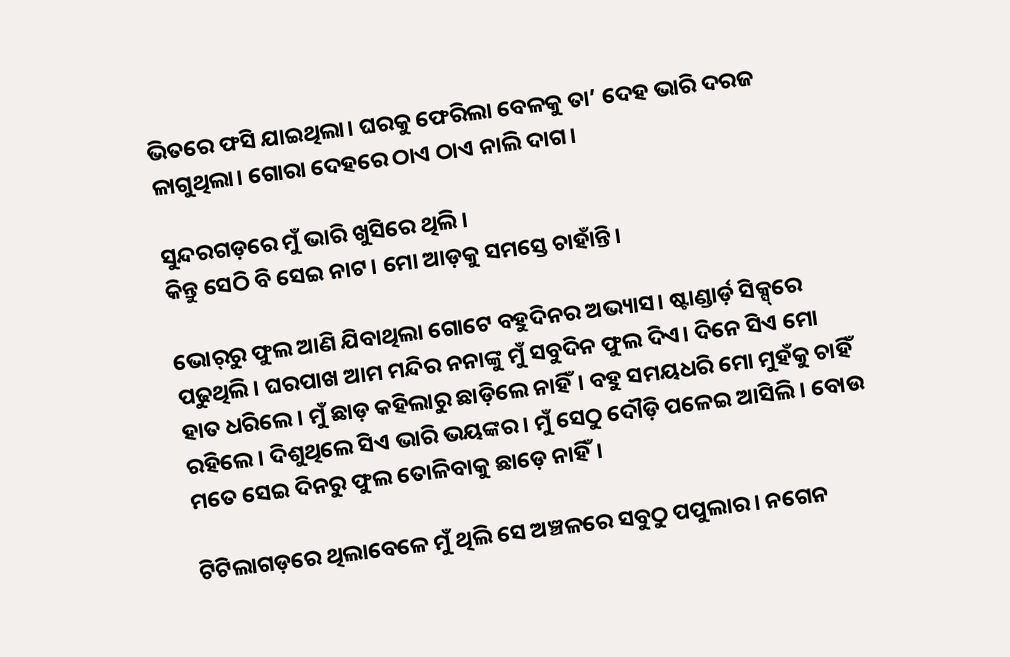ଭିତରେ ଫସି ଯାଇଥିଲା। ଘରକୁ ଫେରିଲା ବେଳକୁ ତା’ ଦେହ ଭାରି ଦରଜ ଳାଗୁଥିଲା। ଗୋରା ଦେହରେ ଠାଏ ଠାଏ ନାଲି ଦାଗ।

ସୁନ୍ଦରଗଡ଼ରେ ମୁଁ ଭାରି ଖୁସିରେ ଥିଲି।
କିନ୍ତୁ ସେଠି ବି ସେଇ ନାଟ। ମୋ ଆଡ଼କୁ ସମସ୍ତେ ଚାହାଁନ୍ତି।

ଭୋର୍‌ରୁ ଫୁଲ ଆଣି ଯିବାଥିଲା ଗୋଟେ ବହୁଦିନର ଅଭ୍ୟାସ। ଷ୍ଟାଣ୍ଡାର୍ଡ଼ ସିକ୍ସ୍‌ରେ ପଢୁଥିଲି। ଘରପାଖ ଆମ ମନ୍ଦିର ନନାଙ୍କୁ ମୁଁ ସବୁଦିନ ଫୁଲ ଦିଏ। ଦିନେ ସିଏ ମୋ ହାତ ଧରିଲେ। ମୁଁ ଛାଡ଼ କହିଲାରୁ ଛାଡ଼ିଲେ ନାହିଁ। ବହୁ ସମୟଧରି ମୋ ମୁହଁକୁ ଚାହିଁ ରହିଲେ। ଦିଶୁଥିଲେ ସିଏ ଭାରି ଭୟଙ୍କର। ମୁଁ ସେଠୁ ଦୌଡ଼ି ପଳେଇ ଆସିଲି। ବୋଉ ମତେ ସେଇ ଦିନରୁ ଫୁଲ ତୋଳିବାକୁ ଛାଡ଼େ ନାହିଁ।

ଟିଟିଲାଗଡ଼ରେ ଥିଲାବେଳେ ମୁଁ ଥିଲି ସେ ଅଞ୍ଚଳରେ ସବୁଠୁ ପପୁଲାର। ନଗେନ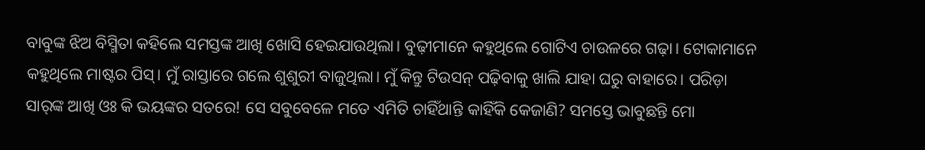ବାବୁଙ୍କ ଝିଅ ବିସ୍ମିତା କହିଲେ ସମସ୍ତଙ୍କ ଆଖି ଖୋସି ହେଇଯାଉଥିଲା। ବୁଢ଼ୀମାନେ କହୁଥିଲେ ଗୋଟିଏ ଚାଉଳରେ ଗଢ଼ା। ଟୋକାମାନେ କହୁଥିଲେ ମାଷ୍ଟର ପିସ୍‌। ମୁଁ ରାସ୍ତାରେ ଗଲେ ଶୁଶୁରୀ ବାଜୁଥିଲା। ମୁଁ କିନ୍ତୁ ଟିଉସନ୍‌ ପଢ଼ିବାକୁ ଖାଲି ଯାହା ଘରୁ ବାହାରେ। ପରିଡ଼ା ସାର୍‌ଙ୍କ ଆଖି ଓଃ କି ଭୟଙ୍କର ସତରେ! ସେ ସବୁବେଳେ ମତେ ଏମିତି ଚାହିଁଥାନ୍ତି କାହିଁକି କେଜାଣି? ସମସ୍ତେ ଭାବୁଛନ୍ତି ମୋ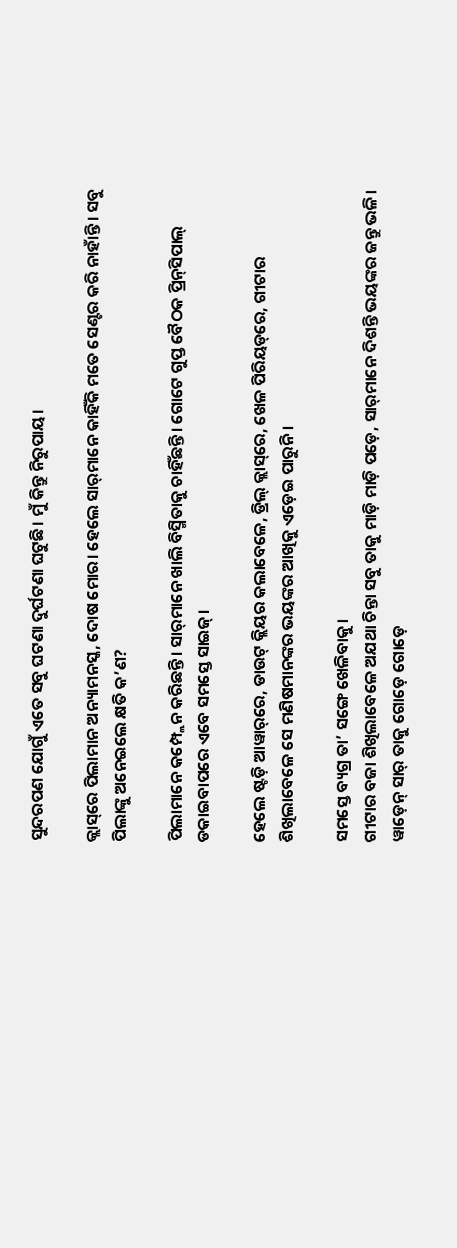ସୁନ୍ଦରପଣ ଯୋଗୁଁ ଏତେ ସବୁ ଘଟଣା ଦୁର୍ଘଟଣା ଘଟୁଛି। ମୁଁ କିନ୍ତୁ ନିରୁପାୟ।

କ୍ଲାସ୍‌ରେ ପିଲାମାନ ଅନ୍ୟାମନସ୍କ, ଦୋଷ ମୋର। ହେଲେ ସାର୍‌ମାନେ କାହିଁକି ମତେ ସେଣ୍ଟର କରି ନାହାଁନ୍ତି। ସବୁ ପିଲାଙ୍କୁ ଅନେଇଲେ କ୍ଷତି କ’ଣ?

ପିଲାମାନେ କମ୍ପ୍ଲେନ କରିଛନ୍ତି। ସାର୍‌ମାନେ ଖାଲି ବିସ୍ମିତାକୁ ଚାହିଁଛନ୍ତି। ଗୋଟେ ଗୁପ୍ତ ବୈଠକ ପ୍ରିନ୍‌ସିପାଲ୍‌ ଡକାଇବାପରେ ଏବେ ସମସ୍ତେ ସାଇଜ୍‌।

ହେଲେ ଷ୍ଟଡ଼ି ଆୱାର୍‌ରେ, ଡାଉଟ୍‌ କ୍ଲିୟର କଲାବେଳେ, ଡ୍ରିଲ୍‌ କ୍ଲାସ୍‌ରେ, ଖେଳ ପିରିୟଡ୍‌ରେ, ଗୀଟାର ଶିଖିଲାବେଳେ ସେ ମଣିଷମାନଙ୍କର ଭୟଙ୍କର ଆଖିକୁ ଏଡ଼େଇ ପାରୁନି।

ସମସ୍ତେ ବ୍ୟଗ୍ର ତା’ ସଙ୍ଗେ ଖେଳିବାକୁ।
ଗୀଟାର ବଜା ଶିଖିଲାବେଳେ ଅଯଥା ଚିନ୍ତା ସବୁ ତାକୁ ମାଡ଼ି ମାଡ଼ି ପଡ଼େ, ସାର୍‌ମାନେ ଦିଶନ୍ତି ଭୟଙ୍କର ଜନ୍ତୁ ଭଳି।
ୱାଡ଼େନ୍‌ ସାର୍‌ ତାକୁ ଗୋଡ଼େ ଗୋଡ଼େ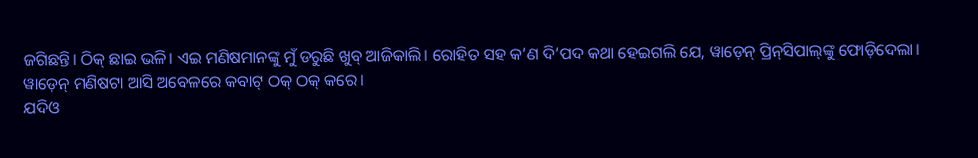ଜଗିଛନ୍ତି। ଠିକ୍‌ ଛାଇ ଭଳି। ଏଇ ମଣିଷମାନଙ୍କୁ ମୁଁ ଡରୁଛି ଖୁବ୍‌ ଆଜିକାଲି। ରୋହିତ ସହ କ’ଣ ଦି’ପଦ କଥା ହେଇଗଲି ଯେ, ୱାଡ଼େନ୍‌ ପ୍ରିନ୍‌ସିପାଲ୍‌ଙ୍କୁ ଫୋଡ଼ିଦେଲା।
ୱାଡ଼େନ୍‌ ମଣିଷଟା ଆସି ଅବେଳରେ କବାଟ୍‌ ଠକ୍‌ ଠକ୍‌ କରେ।
ଯଦିଓ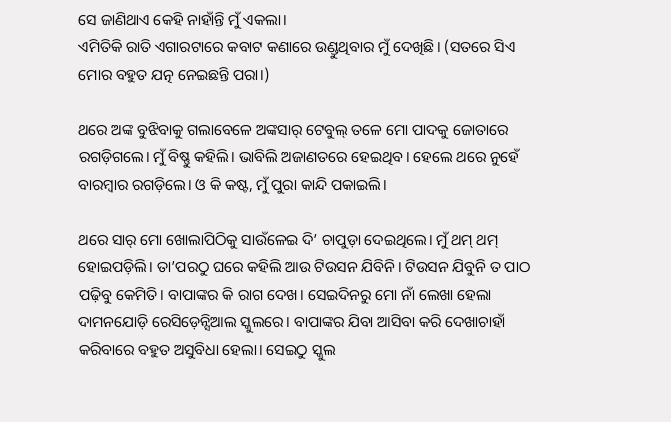ସେ ଜାଣିଥାଏ କେହି ନାହାଁନ୍ତି ମୁଁ ଏକଲା।
ଏମିତିକି ରାତି ଏଗାରଟାରେ କବାଟ କଣାରେ ଉଣ୍ଡୁଥିବାର ମୁଁ ଦେଖିଛି। (ସତରେ ସିଏ ମୋର ବହୁତ ଯତ୍ନ ନେଇଛନ୍ତି ପରା।)

ଥରେ ଅଙ୍କ ବୁଝିବାକୁ ଗଲାବେଳେ ଅଙ୍କସାର୍‌ ଟେବୁଲ୍‌ ତଳେ ମୋ ପାଦକୁ ଜୋତାରେ ରଗଡ଼ିଗଲେ। ମୁଁ ବିଷ୍ଣୁ କହିଲି। ଭାବିଲି ଅଜାଣତରେ ହେଇଥିବ। ହେଲେ ଥରେ ନୁହେଁ ବାରମ୍ବାର ରଗଡ଼ିଲେ। ଓ‍ କି କଷ୍ଟ, ମୁଁ ପୁରା କାନ୍ଦି ପକାଇଲି।

ଥରେ ସାର୍‌ ମୋ ଖୋଲାପିଠିକୁ ସାଉଁଳେଇ ଦି’ ଚାପୁଡ଼ା ଦେଇଥିଲେ। ମୁଁ ଥମ୍‌ ଥମ୍‌ ହୋଇପଡ଼ିଲି। ତା’ପରଠୁ ଘରେ କହିଲି ଆଉ ଟିଉସନ ଯିବିନି। ଟିଉସନ ଯିବୁନି ତ ପାଠ ପଢ଼ିବୁ କେମିତି। ବାପାଙ୍କର କି ରାଗ ଦେଖ। ସେଇଦିନରୁ ମୋ ନାଁ ଲେଖା ହେଲା ଦାମନଯୋଡ଼ି ରେସିଡ଼େନ୍ସିଆଲ ସ୍କୁଲରେ। ବାପାଙ୍କର ଯିବା ଆସିବା କରି ଦେଖାଚାହାଁ କରିବାରେ ବହୁତ ଅସୁବିଧା ହେଲା। ସେଇଠୁ ସ୍କୁଲ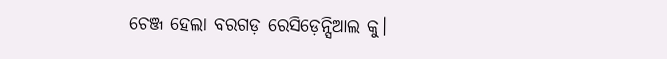ଚେଞ୍ଜ ହେଲା ବରଗଡ଼ ରେସିଡ଼େନ୍ସିଆଲ କୁ।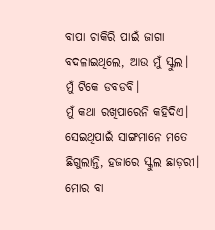ବାପା ଚାକିରି ପାଇଁ ଜାଗା ବଦଳାଇଥିଲେ, ଆଉ ମୁଁ ସ୍କୁଲ।
ମୁଁ ଟିକେ ଡବଡବି।
ମୁଁ କଥା ରଖିପାରେନି କହିଦିଏ। ସେଇଥିପାଇଁ ସାଙ୍ଗମାନେ ମତେ ଛିଗୁଲାନ୍ତି, ହଜାରେ ସ୍କୁଲ ଛାଡ଼ରୀ।
ମୋର ବା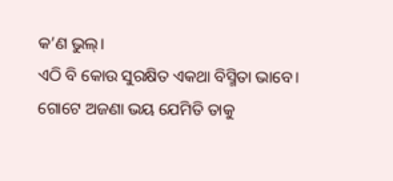କ’ଣ ଭୁଲ୍‌।
ଏଠି ବି କୋଉ ସୁରକ୍ଷିତ ଏକଥା ବିସ୍ମିତା ଭାବେ।
ଗୋଟେ ଅଜଣା ଭୟ ଯେମିତି ତାକୁ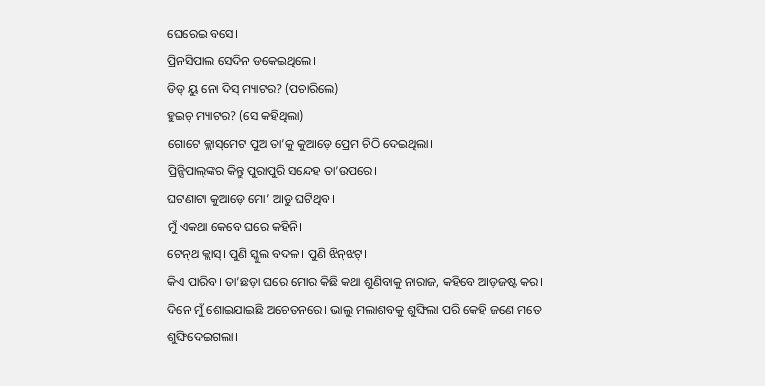ଘେରେଇ ବସେ।
ପ୍ରିନସିପାଲ ସେଦିନ ଡକେଇଥିଲେ।
ଡିଡ୍‌ ୟୁ ନୋ ଦିସ୍‌ ମ୍ୟାଟର? (ପଚାରିଲେ)
ହୁଇଚ୍‌ ମ୍ୟାଟର? (ସେ କହିଥିଲା)
ଗୋଟେ କ୍ଲାସ୍‌ମେଟ ପୁଅ ତା’କୁ କୁଆଡ଼େ ପ୍ରେମ ଚିଠି ଦେଇଥିଲା।
ପ୍ରିନ୍ସିପାଲ୍‌ଙ୍କର କିନ୍ତୁ ପୁରାପୁରି ସନ୍ଦେହ ତା’ଉପରେ।
ଘଟଣାଟା କୁଆଡ଼େ ମୋ’ ଆଡୁ ଘଟିଥିବ।
ମୁଁ ଏକଥା କେବେ ଘରେ କହିନି।
ଟେନ୍‌ଥ କ୍ଲାସ୍‌। ପୁଣି ସ୍କୁଲ ବଦଳ। ପୁଣି ଝିନ୍‌ଝଟ୍‌।
କିଏ ପାରିବ। ତା’ଛଡ଼ା ଘରେ ମୋର କିଛି କଥା ଶୁଣିବାକୁ ନାରାଜ, କହିବେ ଆଡ଼‌ଜଷ୍ଟ କର।
ଦିନେ ମୁଁ ଶୋଇଯାଇଛି ଅଚେତନରେ। ଭାଲୁ ମଲାଶବକୁ ଶୁଙ୍ଘିଲା ପରି କେହି ଜଣେ ମତେ ଶୁଙ୍ଘିଦେଇଗଲା।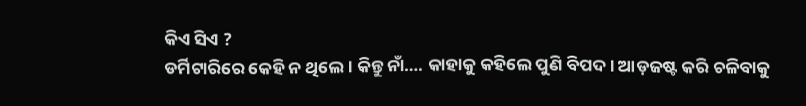କିଏ ସିଏ ?
ଡର୍ମିଟାରିରେ କେହି ନ ଥିଲେ। କିନ୍ତୁ ନାଁ…. କାହାକୁ କହିଲେ ପୁଣି ବିପଦ। ଆଡ଼ଜଷ୍ଟ କରି ଚଳିବାକୁ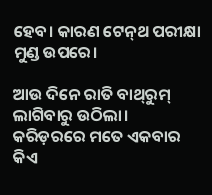ହେବ। କାରଣ ଟେନ୍‌ଥ ପରୀକ୍ଷା ମୁଣ୍ଡ ଉପରେ।

ଆଉ ଦିନେ ରାତି ବାଥ୍‌ରୁମ୍‌ ଲାଗିବାରୁ ଉଠିଲା। କରିଡ଼ରରେ ମତେ ଏକବାର କିଏ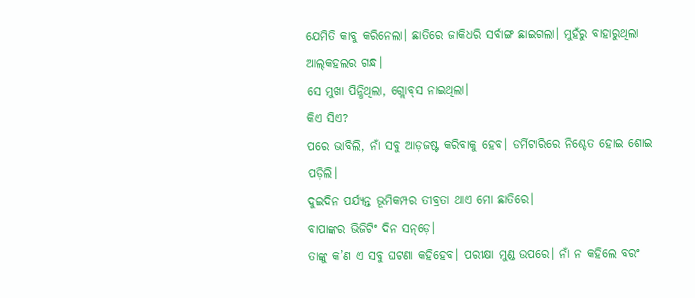ଯେମିତି କାବୁ କରିନେଲା। ଛାତିରେ ଜାକିଧରି ସର୍ବାଙ୍ଗ ଛାଇଗଲା। ମୁହଁରୁ ବାହାରୁଥିଲା ଆଲ୍‌କହଲର ଗନ୍ଧ।
ସେ ମୁଖା ପିନ୍ଧିଥିଲା, ଗ୍ଲୋବ୍‌ସ ନାଇଥିଲା।
କିଏ ସିଏ?
ପରେ ଭାବିଲି, ନାଁ ସବୁ ଆଡ଼ଜଷ୍ଟ କରିବାକୁ ହେବ। ଡର୍ମିଟାରିରେ ନିଶ୍ଚେତ ହୋଇ ଶୋଇ ପଡ଼ିଲି।
ଦୁଇଦିନ ପର୍ଯ୍ୟନ୍ତ ଭୂମିକମ୍ପର ତୀବ୍ରତା ଥାଏ ମୋ ଛାତିରେ।
ବାପାଙ୍କର ଭିଜିଟିଂ ଦିନ ସନ୍‌ଡ଼େ।
ତାଙ୍କୁ କ’ଣ ଏ ସବୁ ଘଟଣା କହିହେବ। ପରୀକ୍ଷା ମୁଣ୍ଡ ଉପରେ। ନାଁ ନ କହିଲେ ବରଂ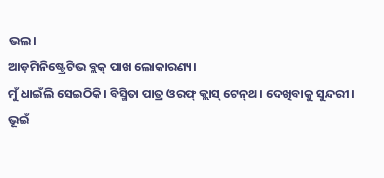ଭଲ।
ଆଡ଼ମିନିଷ୍ଟ୍ରେଟିଭ ବ୍ଲକ୍‌ ପାଖ ଲୋକାରଣ୍ୟ।
ମୁଁ ଧାଇଁଲି ସେଇଠିକି। ବିସ୍ମିତା ପାତ୍ର ଓରଫ୍‌ କ୍ଲାସ୍‌ ଟେନ୍‌ଥ। ଦେଖିବାକୁ ସୁନ୍ଦରୀ।
ଭୂଇଁ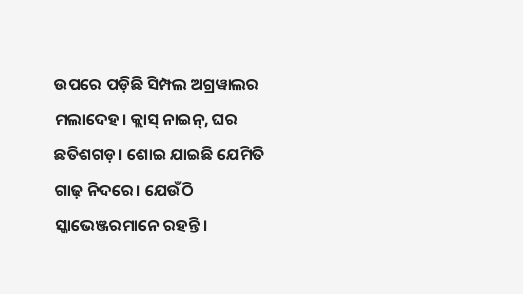ଉପରେ ପଡ଼ିଛି ସିମ୍ପଲ ଅଗ୍ରୱାଲର ମଲାଦେହ। କ୍ଲାସ୍‌ ନାଇନ୍‌, ଘର ଛତିଶଗଡ଼। ଶୋଇ ଯାଇଛି ଯେମିତି ଗାଢ଼ ନିଦରେ। ଯେଉଁଠି ସ୍କାଭେଞ୍ଜରମାନେ ରହନ୍ତି।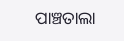ପାଞ୍ଚତାଲା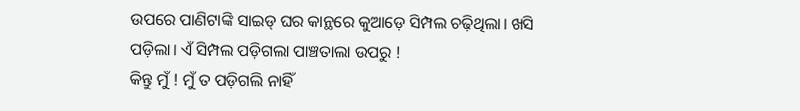ଉପରେ ପାଣିଟାଙ୍କି ସାଇଡ୍‌ ଘର କାନ୍ଥରେ କୁଆଡ଼େ ସିମ୍ପଲ ଚଢ଼ିଥିଲା। ଖସି ପଡ଼ିଲା। ଏଁ ସିମ୍ପଲ ପଡ଼ିଗଲା ପାଞ୍ଚତାଲା ଉପରୁ !
କିନ୍ତୁ ମୁଁ ! ମୁଁ ତ ପଡ଼ିଗଲି ନାହିଁ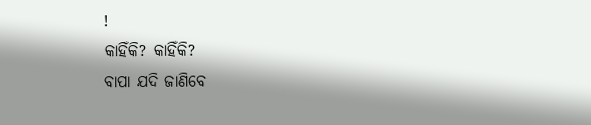!
କାହିଁକି? କାହିଁକି?
ବାପା ଯଦି ଜାଣିବେ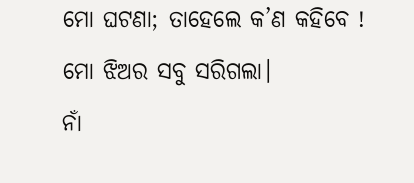ମୋ ଘଟଣା; ତାହେଲେ କ’ଣ କହିବେ !
ମୋ ଝିଅର ସବୁ ସରିଗଲା।
ନାଁ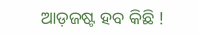ଆଡ଼ଜଷ୍ଟ ହବ କିଛି !